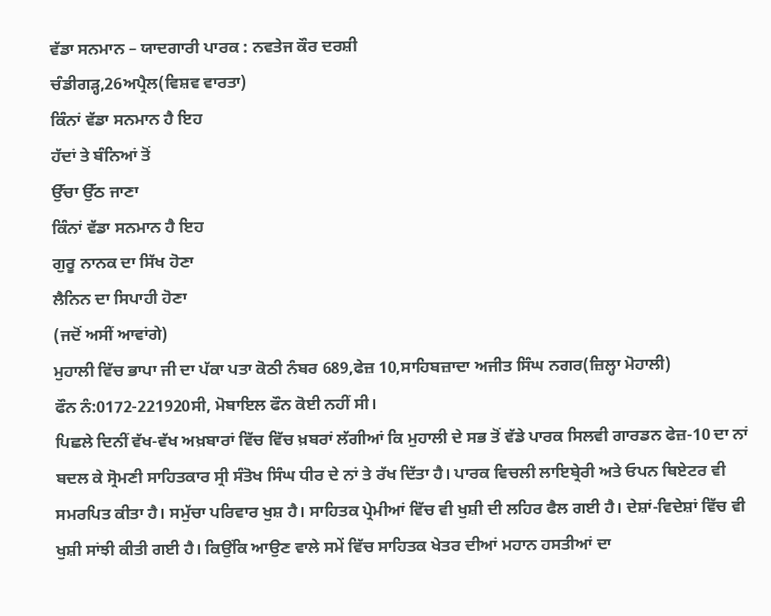ਵੱਡਾ ਸਨਮਾਨ – ਯਾਦਗਾਰੀ ਪਾਰਕ : ਨਵਤੇਜ ਕੌਰ ਦਰਸ਼ੀ
ਚੰਡੀਗੜ੍ਹ,26ਅਪ੍ਰੈਲ(ਵਿਸ਼ਵ ਵਾਰਤਾ)
ਕਿੰਨਾਂ ਵੱਡਾ ਸਨਮਾਨ ਹੈ ਇਹ
ਹੱਦਾਂ ਤੇ ਬੰਨਿਆਂ ਤੋਂ
ਉੱਚਾ ਉੱਠ ਜਾਣਾ
ਕਿੰਨਾਂ ਵੱਡਾ ਸਨਮਾਨ ਹੈ ਇਹ
ਗੁਰੂ ਨਾਨਕ ਦਾ ਸਿੱਖ ਹੋਣਾ
ਲੈਨਿਨ ਦਾ ਸਿਪਾਹੀ ਹੋਣਾ
(ਜਦੋਂ ਅਸੀਂ ਆਵਾਂਗੇ)
ਮੁਹਾਲੀ ਵਿੱਚ ਭਾਪਾ ਜੀ ਦਾ ਪੱਕਾ ਪਤਾ ਕੋਠੀ ਨੰਬਰ 689,ਫੇਜ਼ 10,ਸਾਹਿਬਜ਼ਾਦਾ ਅਜੀਤ ਸਿੰਘ ਨਗਰ(ਜ਼ਿਲ੍ਹਾ ਮੋਹਾਲੀ)
ਫੌਨ ਨੰ:0172-221920ਸੀ, ਮੋਬਾਇਲ ਫੌਨ ਕੋਈ ਨਹੀਂ ਸੀ।
ਪਿਛਲੇ ਦਿਨੀਂ ਵੱਖ-ਵੱਖ ਅਖ਼ਬਾਰਾਂ ਵਿੱਚ ਵਿੱਚ ਖ਼ਬਰਾਂ ਲੱਗੀਆਂ ਕਿ ਮੁਹਾਲੀ ਦੇ ਸਭ ਤੋਂ ਵੱਡੇ ਪਾਰਕ ਸਿਲਵੀ ਗਾਰਡਨ ਫੇਜ਼-10 ਦਾ ਨਾਂ ਬਦਲ ਕੇ ਸ੍ਰੋਮਣੀ ਸਾਹਿਤਕਾਰ ਸ੍ਰੀ ਸੰਤੋਖ ਸਿੰਘ ਧੀਰ ਦੇ ਨਾਂ ਤੇ ਰੱਖ ਦਿੱਤਾ ਹੈ। ਪਾਰਕ ਵਿਚਲੀ ਲਾਇਬ੍ਰੇਰੀ ਅਤੇ ਓਪਨ ਥਿਏਟਰ ਵੀ ਸਮਰਪਿਤ ਕੀਤਾ ਹੈ। ਸਮੁੱਚਾ ਪਰਿਵਾਰ ਖੁਸ਼ ਹੈ। ਸਾਹਿਤਕ ਪ੍ਰੇਮੀਆਂ ਵਿੱਚ ਵੀ ਖੁਸ਼ੀ ਦੀ ਲਹਿਰ ਫੈਲ ਗਈ ਹੈ। ਦੇਸ਼ਾਂ-ਵਿਦੇਸ਼ਾਂ ਵਿੱਚ ਵੀ ਖੁਸ਼ੀ ਸਾਂਝੀ ਕੀਤੀ ਗਈ ਹੈ। ਕਿਉਂਕਿ ਆਉਣ ਵਾਲੇ ਸਮੇਂ ਵਿੱਚ ਸਾਹਿਤਕ ਖੇਤਰ ਦੀਆਂ ਮਹਾਨ ਹਸਤੀਆਂ ਦਾ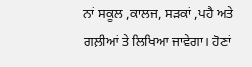ਨਾਂ ਸਕੂਲ ,ਕਾਲਜ, ਸੜਕਾਂ ,ਪਹੈ ਅਤੇ ਗਲ਼ੀਆਂ ਤੇ ਲਿਖਿਆ ਜਾਵੇਗਾ। ਹੋਣਾਂ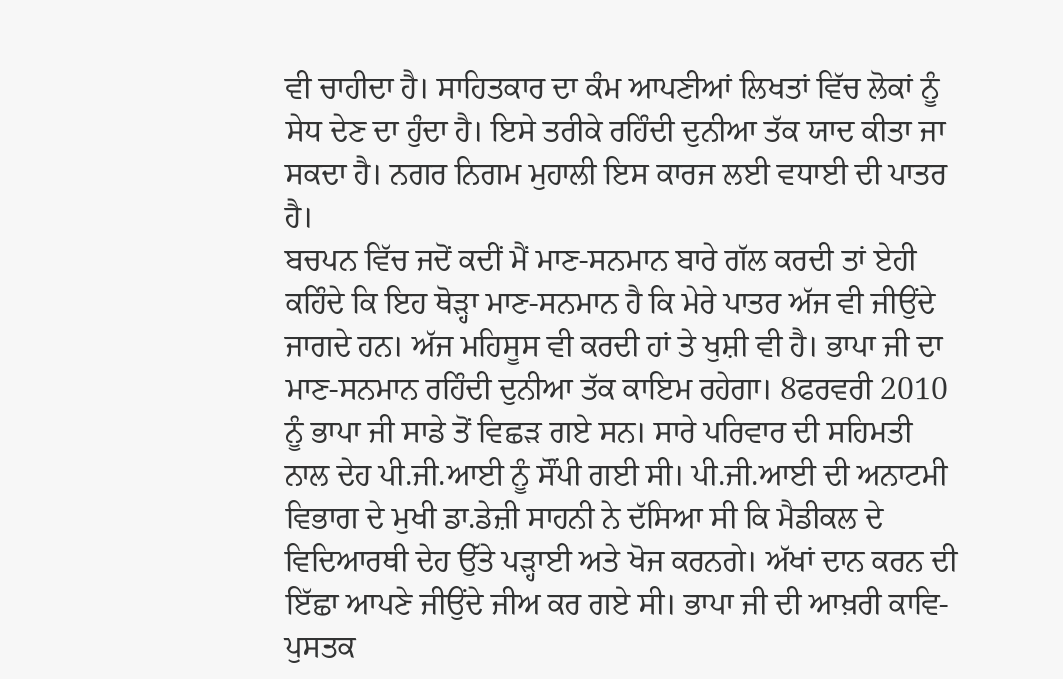ਵੀ ਚਾਹੀਦਾ ਹੈ। ਸਾਹਿਤਕਾਰ ਦਾ ਕੰਮ ਆਪਣੀਆਂ ਲਿਖਤਾਂ ਵਿੱਚ ਲੋਕਾਂ ਨੂੰ ਸੇਧ ਦੇਣ ਦਾ ਹੁੰਦਾ ਹੈ। ਇਸੇ ਤਰੀਕੇ ਰਹਿੰਦੀ ਦੁਨੀਆ ਤੱਕ ਯਾਦ ਕੀਤਾ ਜਾ ਸਕਦਾ ਹੈ। ਨਗਰ ਨਿਗਮ ਮੁਹਾਲੀ ਇਸ ਕਾਰਜ ਲਈ ਵਧਾਈ ਦੀ ਪਾਤਰ ਹੈ।
ਬਚਪਨ ਵਿੱਚ ਜਦੋਂ ਕਦੀਂ ਮੈਂ ਮਾਣ-ਸਨਮਾਨ ਬਾਰੇ ਗੱਲ ਕਰਦੀ ਤਾਂ ਏਹੀ ਕਹਿੰਦੇ ਕਿ ਇਹ ਥੋੜ੍ਹਾ ਮਾਣ-ਸਨਮਾਨ ਹੈ ਕਿ ਮੇਰੇ ਪਾਤਰ ਅੱਜ ਵੀ ਜੀਉਂਦੇ ਜਾਗਦੇ ਹਨ। ਅੱਜ ਮਹਿਸੂਸ ਵੀ ਕਰਦੀ ਹਾਂ ਤੇ ਖੁਸ਼ੀ ਵੀ ਹੈ। ਭਾਪਾ ਜੀ ਦਾ ਮਾਣ-ਸਨਮਾਨ ਰਹਿੰਦੀ ਦੁਨੀਆ ਤੱਕ ਕਾਇਮ ਰਹੇਗਾ। 8ਫਰਵਰੀ 2010 ਨੂੰ ਭਾਪਾ ਜੀ ਸਾਡੇ ਤੋਂ ਵਿਛੜ ਗਏ ਸਨ। ਸਾਰੇ ਪਰਿਵਾਰ ਦੀ ਸਹਿਮਤੀ ਨਾਲ ਦੇਹ ਪੀ.ਜੀ.ਆਈ ਨੂੰ ਸੌਂਪੀ ਗਈ ਸੀ। ਪੀ.ਜੀ.ਆਈ ਦੀ ਅਨਾਟਮੀ ਵਿਭਾਗ ਦੇ ਮੁਖੀ ਡਾ.ਡੇਜ਼ੀ ਸਾਹਨੀ ਨੇ ਦੱਸਿਆ ਸੀ ਕਿ ਮੈਡੀਕਲ ਦੇ ਵਿਦਿਆਰਥੀ ਦੇਹ ਉੱਤੇ ਪੜ੍ਹਾਈ ਅਤੇ ਖੋਜ ਕਰਨਗੇ। ਅੱਖਾਂ ਦਾਨ ਕਰਨ ਦੀ ਇੱਛਾ ਆਪਣੇ ਜੀਉਂਦੇ ਜੀਅ ਕਰ ਗਏ ਸੀ। ਭਾਪਾ ਜੀ ਦੀ ਆਖ਼ਰੀ ਕਾਵਿ-ਪੁਸਤਕ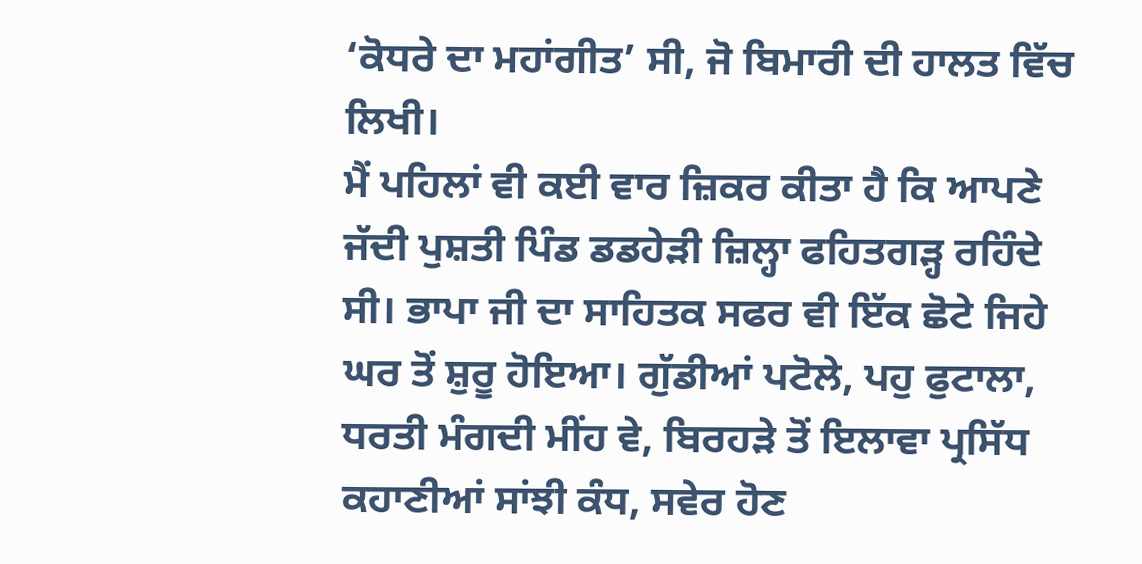‘ਕੋਧਰੇ ਦਾ ਮਹਾਂਗੀਤ’ ਸੀ, ਜੋ ਬਿਮਾਰੀ ਦੀ ਹਾਲਤ ਵਿੱਚ ਲਿਖੀ।
ਮੈਂ ਪਹਿਲਾਂ ਵੀ ਕਈ ਵਾਰ ਜ਼ਿਕਰ ਕੀਤਾ ਹੈ ਕਿ ਆਪਣੇ ਜੱਦੀ ਪੁਸ਼ਤੀ ਪਿੰਡ ਡਡਹੇੜੀ ਜ਼ਿਲ੍ਹਾ ਫਹਿਤਗੜ੍ਹ ਰਹਿੰਦੇ ਸੀ। ਭਾਪਾ ਜੀ ਦਾ ਸਾਹਿਤਕ ਸਫਰ ਵੀ ਇੱਕ ਛੋਟੇ ਜਿਹੇ ਘਰ ਤੋਂ ਸ਼ੁਰੂ ਹੋਇਆ। ਗੁੱਡੀਆਂ ਪਟੋਲੇ, ਪਹੁ ਫੁਟਾਲਾ, ਧਰਤੀ ਮੰਗਦੀ ਮੀਂਹ ਵੇ, ਬਿਰਹੜੇ ਤੋਂ ਇਲਾਵਾ ਪ੍ਰਸਿੱਧ ਕਹਾਣੀਆਂ ਸਾਂਝੀ ਕੰਧ, ਸਵੇਰ ਹੋਣ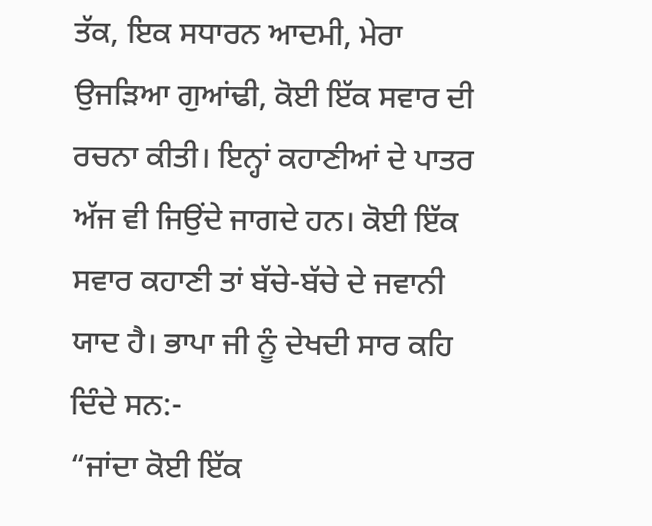ਤੱਕ, ਇਕ ਸਧਾਰਨ ਆਦਮੀ, ਮੇਰਾ ਉਜੜਿਆ ਗੁਆਂਢੀ, ਕੋਈ ਇੱਕ ਸਵਾਰ ਦੀ ਰਚਨਾ ਕੀਤੀ। ਇਨ੍ਹਾਂ ਕਹਾਣੀਆਂ ਦੇ ਪਾਤਰ ਅੱਜ ਵੀ ਜਿਉਂਦੇ ਜਾਗਦੇ ਹਨ। ਕੋਈ ਇੱਕ ਸਵਾਰ ਕਹਾਣੀ ਤਾਂ ਬੱਚੇ-ਬੱਚੇ ਦੇ ਜਵਾਨੀ ਯਾਦ ਹੈ। ਭਾਪਾ ਜੀ ਨੂੰ ਦੇਖਦੀ ਸਾਰ ਕਹਿ ਦਿੰਦੇ ਸਨ:-
“ਜਾਂਦਾ ਕੋਈ ਇੱਕ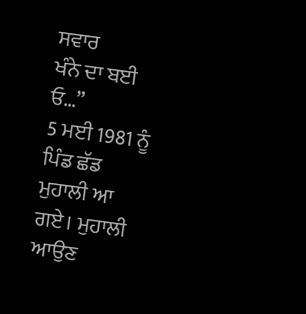ਸਵਾਰ
ਖੰਨੇ ਦਾ ਬਈ ਓ…”
5 ਮਈ 1981 ਨੂੰ ਪਿੰਡ ਛੱਡ ਮੁਹਾਲੀ ਆ ਗਏ। ਮੁਹਾਲੀ ਆਉਣ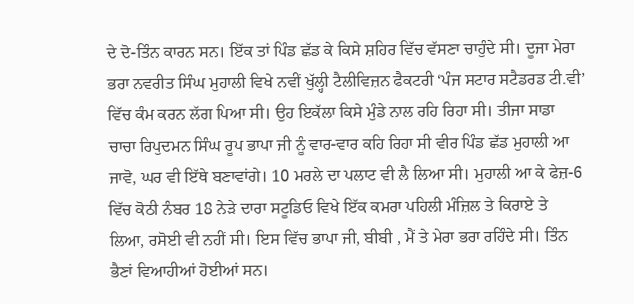ਦੇ ਦੋ-ਤਿੰਨ ਕਾਰਨ ਸਨ। ਇੱਕ ਤਾਂ ਪਿੰਡ ਛੱਡ ਕੇ ਕਿਸੇ ਸ਼ਹਿਰ ਵਿੱਚ ਵੱਸਣਾ ਚਾਹੁੰਦੇ ਸੀ। ਦੂਜਾ ਮੇਰਾ ਭਰਾ ਨਵਰੀਤ ਸਿੰਘ ਮੁਹਾਲੀ ਵਿਖੇ ਨਵੀਂ ਖੁੱਲ੍ਹੀ ਟੈਲੀਵਿਜ਼ਨ ਫੈਕਟਰੀ ‘ਪੰਜ ਸਟਾਰ ਸਟੈਡਰਡ ਟੀ.ਵੀ’ ਵਿੱਚ ਕੰਮ ਕਰਨ ਲੱਗ ਪਿਆ ਸੀ। ਉਹ ਇਕੱਲਾ ਕਿਸੇ ਮੁੰਡੇ ਨਾਲ ਰਹਿ ਰਿਹਾ ਸੀ। ਤੀਜਾ ਸਾਡਾ ਚਾਚਾ ਰਿਪੁਦਮਨ ਸਿੰਘ ਰੂਪ ਭਾਪਾ ਜੀ ਨੂੰ ਵਾਰ-ਵਾਰ ਕਹਿ ਰਿਹਾ ਸੀ ਵੀਰ ਪਿੰਡ ਛੱਡ ਮੁਹਾਲੀ ਆ ਜਾਵੋ, ਘਰ ਵੀ ਇੱਥੇ ਬਣਾਵਾਂਗੇ। 10 ਮਰਲੇ ਦਾ ਪਲਾਟ ਵੀ ਲੈ ਲਿਆ ਸੀ। ਮੁਹਾਲੀ ਆ ਕੇ ਫੇਜ਼-6 ਵਿੱਚ ਕੋਠੀ ਨੰਬਰ 18 ਨੇੜੇ ਦਾਰਾ ਸਟੂਡਿਓ ਵਿਖੇ ਇੱਕ ਕਮਰਾ ਪਹਿਲੀ ਮੰਜ਼ਿਲ ਤੇ ਕਿਰਾਏ ਤੇ ਲਿਆ, ਰਸੋਈ ਵੀ ਨਹੀਂ ਸੀ। ਇਸ ਵਿੱਚ ਭਾਪਾ ਜੀ, ਬੀਬੀ , ਮੈਂ ਤੇ ਮੇਰਾ ਭਰਾ ਰਹਿੰਦੇ ਸੀ। ਤਿੰਨ ਭੈਣਾਂ ਵਿਆਹੀਆਂ ਹੋਈਆਂ ਸਨ।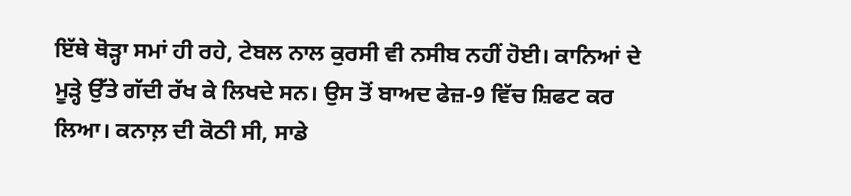ਇੱਥੇ ਥੋੜ੍ਹਾ ਸਮਾਂ ਹੀ ਰਹੇ, ਟੇਬਲ ਨਾਲ ਕੁਰਸੀ ਵੀ ਨਸੀਬ ਨਹੀਂ ਹੋਈ। ਕਾਨਿਆਂ ਦੇ ਮੂੜ੍ਹੇ ਉੱਤੇ ਗੱਦੀ ਰੱਖ ਕੇ ਲਿਖਦੇ ਸਨ। ਉਸ ਤੋਂ ਬਾਅਦ ਫੇਜ਼-9 ਵਿੱਚ ਸ਼ਿਫਟ ਕਰ ਲਿਆ। ਕਨਾਲ਼ ਦੀ ਕੋਠੀ ਸੀ, ਸਾਡੇ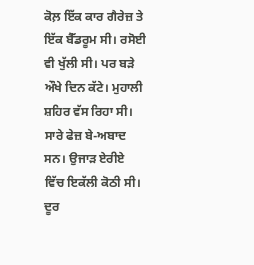ਕੋਲ਼ ਇੱਕ ਕਾਰ ਗੈਰੇਜ਼ ਤੇ ਇੱਕ ਬੈੱਡਰੂਮ ਸੀ। ਰਸੋਈ ਵੀ ਖੁੱਲੀ ਸੀ। ਪਰ ਬੜੇ ਔਖੇ ਦਿਨ ਕੱਟੇ। ਮੁਹਾਲੀ ਸ਼ਹਿਰ ਵੱਸ ਰਿਹਾ ਸੀ। ਸਾਰੇ ਫੇਜ਼ ਬੇ-ਅਬਾਦ ਸਨ। ਉਜਾੜ ਏਰੀਏ ਵਿੱਚ ਇਕੱਲੀ ਕੋਠੀ ਸੀ। ਦੂਰ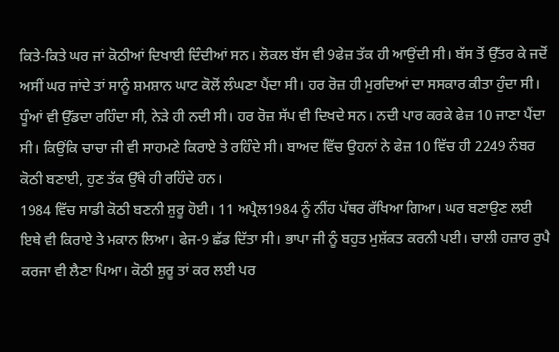ਕਿਤੇ-ਕਿਤੇ ਘਰ ਜਾਂ ਕੋਠੀਆਂ ਦਿਖਾਈ ਦਿੰਦੀਆਂ ਸਨ। ਲੋਕਲ ਬੱਸ ਵੀ 9ਫੇਜ਼ ਤੱਕ ਹੀ ਆਉਂਦੀ ਸੀ। ਬੱਸ ਤੋਂ ਉੱਤਰ ਕੇ ਜਦੋਂ ਅਸੀਂ ਘਰ ਜਾਂਦੇ ਤਾਂ ਸਾਨੂੰ ਸ਼ਮਸ਼ਾਨ ਘਾਟ ਕੋਲੋਂ ਲੰਘਣਾ ਪੈਂਦਾ ਸੀ। ਹਰ ਰੋਜ਼ ਹੀ ਮੁਰਦਿਆਂ ਦਾ ਸਸਕਾਰ ਕੀਤਾ ਹੁੰਦਾ ਸੀ। ਧੂੰਆਂ ਵੀ ਉੱਡਦਾ ਰਹਿੰਦਾ ਸੀ, ਨੇੜੇ ਹੀ ਨਦੀ ਸੀ। ਹਰ ਰੋਜ਼ ਸੱਪ ਵੀ ਦਿਖਦੇ ਸਨ। ਨਦੀ ਪਾਰ ਕਰਕੇ ਫੇਜ਼ 10 ਜਾਣਾ ਪੈਂਦਾ ਸੀ। ਕਿਉਂਕਿ ਚਾਚਾ ਜੀ ਵੀ ਸਾਹਮਣੇ ਕਿਰਾਏ ਤੇ ਰਹਿੰਦੇ ਸੀ। ਬਾਅਦ ਵਿੱਚ ਉਹਨਾਂ ਨੇ ਫੇਜ਼ 10 ਵਿੱਚ ਹੀ 2249 ਨੰਬਰ ਕੋਠੀ ਬਣਾਈ, ਹੁਣ ਤੱਕ ਉੱਥੇ ਹੀ ਰਹਿੰਦੇ ਹਨ।
1984 ਵਿੱਚ ਸਾਡੀ ਕੋਠੀ ਬਣਨੀ ਸ਼ੁਰੂ ਹੋਈ। 11 ਅਪ੍ਰੈਲ1984 ਨੂੰ ਨੀਂਹ ਪੱਥਰ ਰੱਖਿਆ ਗਿਆ। ਘਰ ਬਣਾਉਣ ਲਈ ਇਥੇ ਵੀ ਕਿਰਾਏ ਤੇ ਮਕਾਨ ਲਿਆ। ਫੇਜ-9 ਛੱਡ ਦਿੱਤਾ ਸੀ। ਭਾਪਾ ਜੀ ਨੂੰ ਬਹੁਤ ਮੁਸ਼ੱਕਤ ਕਰਨੀ ਪਈ। ਚਾਲੀ ਹਜ਼ਾਰ ਰੁਪੈ ਕਰਜਾ ਵੀ ਲੈਣਾ ਪਿਆ। ਕੋਠੀ ਸ਼ੁਰੂ ਤਾਂ ਕਰ ਲਈ ਪਰ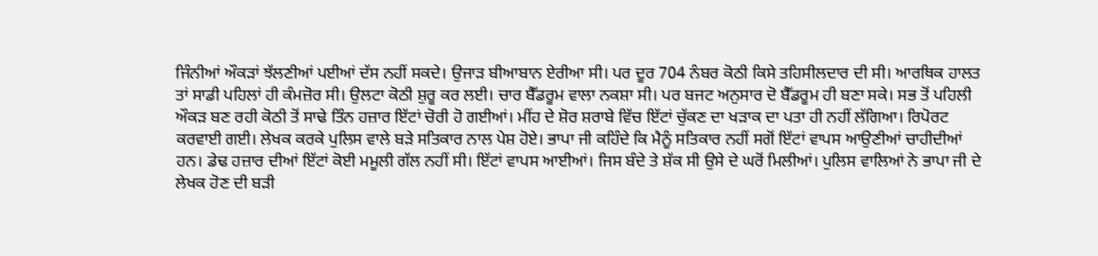ਜਿੰਨੀਆਂ ਔਕੜਾਂ ਝੱਲਣੀਆਂ ਪਈਆਂ ਦੱਸ ਨਹੀਂ ਸਕਦੇ। ਉਜਾੜ ਬੀਆਬਾਨ ਏਰੀਆ ਸੀ। ਪਰ ਦੂਰ 704 ਨੰਬਰ ਕੋਠੀ ਕਿਸੇ ਤਹਿਸੀਲਦਾਰ ਦੀ ਸੀ। ਆਰਥਿਕ ਹਾਲਤ ਤਾਂ ਸਾਡੀ ਪਹਿਲਾਂ ਹੀ ਕੰਮਜ਼ੋਰ ਸੀ। ਉਲਟਾ ਕੋਠੀ ਸ਼ੁਰੂ ਕਰ ਲਈ। ਚਾਰ ਬੈੱਡਰੂਮ ਵਾਲਾ ਨਕਸ਼ਾ ਸੀ। ਪਰ ਬਜਟ ਅਨੁਸਾਰ ਦੋ ਬੈੱਡਰੂਮ ਹੀ ਬਣਾ ਸਕੇ। ਸਭ ਤੋਂ ਪਹਿਲੀ ਔਕੜ ਬਣ ਰਹੀ ਕੋਠੀ ਤੋਂ ਸਾਢੇ ਤਿੰਨ ਹਜ਼ਾਰ ਇੱਟਾਂ ਚੋਰੀ ਹੋ ਗਈਆਂ। ਮੀਂਹ ਦੇ ਸ਼ੋਰ ਸ਼ਰਾਬੇ ਵਿੱਚ ਇੱਟਾਂ ਚੁੱਕਣ ਦਾ ਖੜਾਕ ਦਾ ਪਤਾ ਹੀ ਨਹੀਂ ਲੱਗਿਆ। ਰਿਪੋਰਟ ਕਰਵਾਈ ਗਈ। ਲੇਖਕ ਕਰਕੇ ਪੁਲਿਸ ਵਾਲੇ ਬੜੇ ਸਤਿਕਾਰ ਨਾਲ ਪੇਸ਼ ਹੋਏ। ਭਾਪਾ ਜੀ ਕਹਿੰਦੇ ਕਿ ਮੈਨੂੰ ਸਤਿਕਾਰ ਨਹੀਂ ਸਗੋਂ ਇੱਟਾਂ ਵਾਪਸ ਆਉਣੀਆਂ ਚਾਹੀਦੀਆਂ ਹਨ। ਡੇਢ ਹਜ਼ਾਰ ਦੀਆਂ ਇੱਟਾਂ ਕੋਈ ਮਮੂਲੀ ਗੱਲ ਨਹੀਂ ਸੀ। ਇੱਟਾਂ ਵਾਪਸ ਆਈਆਂ। ਜਿਸ ਬੰਦੇ ਤੇ ਸ਼ੱਕ ਸੀ ਉਸੇ ਦੇ ਘਰੋਂ ਮਿਲੀਆਂ। ਪੁਲਿਸ ਵਾਲਿਆਂ ਨੇ ਭਾਪਾ ਜੀ ਦੇ ਲੇਖਕ ਹੋਣ ਦੀ ਬੜੀ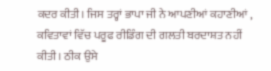ਕਦਰ ਕੀਤੀ। ਜਿਸ ਤਰ੍ਹਾਂ ਭਾਪਾ ਜੀ ਨੇ ਆਪਣੀਆਂ ਕਹਾਣੀਆਂ , ਕਵਿਤਾਵਾਂ ਵਿੱਚ ਪਰੂਫ ਰੀਡਿੰਗ ਦੀ ਗਲਤੀ ਬਰਦਾਸ਼ਤ ਨਹੀਂ ਕੀਤੀ। ਠੀਕ ਉਸੇ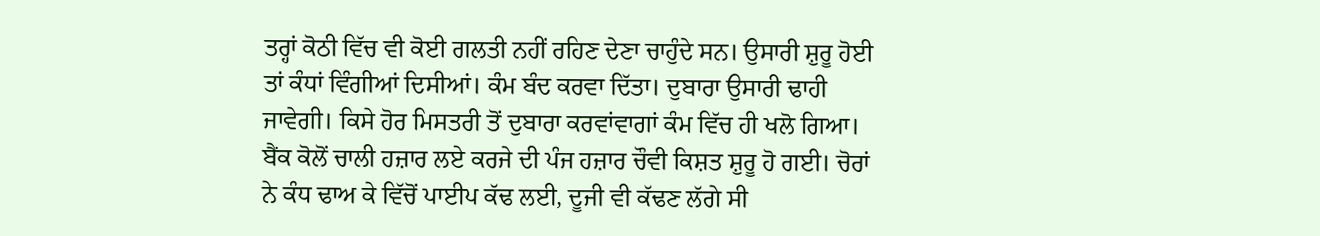ਤਰ੍ਹਾਂ ਕੋਠੀ ਵਿੱਚ ਵੀ ਕੋਈ ਗਲਤੀ ਨਹੀਂ ਰਹਿਣ ਦੇਣਾ ਚਾਹੁੰਦੇ ਸਨ। ਉਸਾਰੀ ਸ਼ੁਰੂ ਹੋਈ ਤਾਂ ਕੰਧਾਂ ਵਿੰਗੀਆਂ ਦਿਸੀਆਂ। ਕੰਮ ਬੰਦ ਕਰਵਾ ਦਿੱਤਾ। ਦੁਬਾਰਾ ਉਸਾਰੀ ਢਾਹੀ ਜਾਵੇਗੀ। ਕਿਸੇ ਹੋਰ ਮਿਸਤਰੀ ਤੋਂ ਦੁਬਾਰਾ ਕਰਵਾਂਵਾਗਾਂ ਕੰਮ ਵਿੱਚ ਹੀ ਖਲੋ ਗਿਆ। ਬੈਂਕ ਕੋਲੋਂ ਚਾਲੀ ਹਜ਼ਾਰ ਲਏ ਕਰਜੇ ਦੀ ਪੰਜ ਹਜ਼ਾਰ ਚੌਵੀ ਕਿਸ਼ਤ ਸ਼ੁਰੂ ਹੋ ਗਈ। ਚੋਰਾਂ ਨੇ ਕੰਧ ਢਾਅ ਕੇ ਵਿੱਚੋਂ ਪਾਈਪ ਕੱਢ ਲਈ, ਦੂਜੀ ਵੀ ਕੱਢਣ ਲੱਗੇ ਸੀ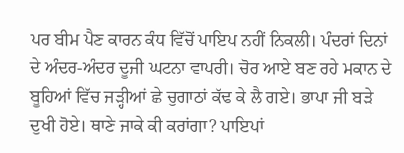ਪਰ ਬੀਮ ਪੈਣ ਕਾਰਨ ਕੰਧ ਵਿੱਚੋਂ ਪਾਇਪ ਨਹੀਂ ਨਿਕਲੀ। ਪੰਦਰਾਂ ਦਿਨਾਂ ਦੇ ਅੰਦਰ-ਅੰਦਰ ਦੂਜੀ ਘਟਨਾ ਵਾਪਰੀ। ਚੋਰ ਆਏ ਬਣ ਰਹੇ ਮਕਾਨ ਦੇ ਬੂਹਿਆਂ ਵਿੱਚ ਜੜ੍ਹੀਆਂ ਛੇ ਚੁਗਾਠਾਂ ਕੱਢ ਕੇ ਲੈ ਗਏ। ਭਾਪਾ ਜੀ ਬੜੇ ਦੁਖੀ ਹੋਏ। ਥਾਣੇ ਜਾਕੇ ਕੀ ਕਰਾਂਗਾ? ਪਾਇਪਾਂ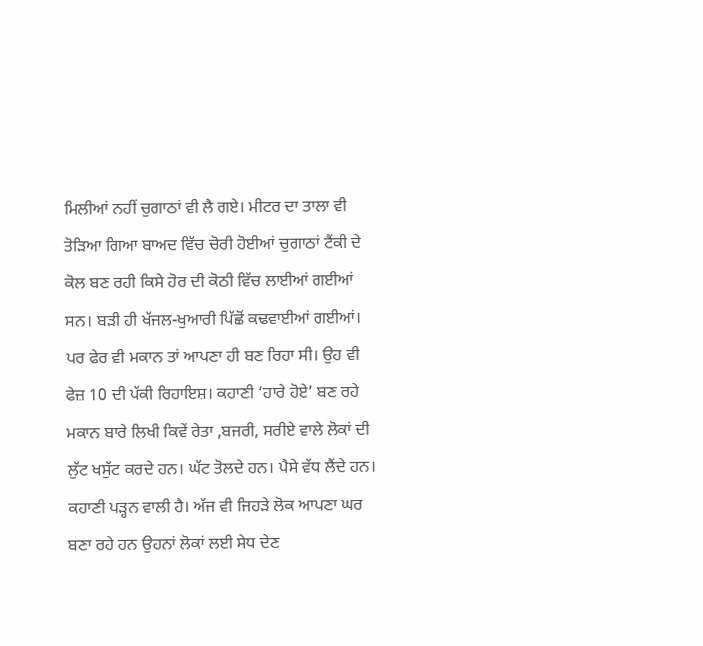ਮਿਲੀਆਂ ਨਹੀਂ ਚੁਗਾਠਾਂ ਵੀ ਲੈ ਗਏ। ਮੀਟਰ ਦਾ ਤਾਲਾ ਵੀ ਤੋੜਿਆ ਗਿਆ ਬਾਅਦ ਵਿੱਚ ਚੋਰੀ ਹੋਈਆਂ ਚੁਗਾਠਾਂ ਟੈਂਕੀ ਦੇ ਕੋਲ ਬਣ ਰਹੀ ਕਿਸੇ ਹੋਰ ਦੀ ਕੋਠੀ ਵਿੱਚ ਲਾਈਆਂ ਗਈਆਂ ਸਨ। ਬੜੀ ਹੀ ਖੱਜਲ-ਖੁਆਰੀ ਪਿੱਛੋਂ ਕਢਵਾਈਆਂ ਗਈਆਂ। ਪਰ ਫੇਰ ਵੀ ਮਕਾਨ ਤਾਂ ਆਪਣਾ ਹੀ ਬਣ ਰਿਹਾ ਸੀ। ਉਹ ਵੀ ਫੇਜ਼ 10 ਦੀ ਪੱਕੀ ਰਿਹਾਇਸ਼। ਕਹਾਣੀ ‘ਹਾਰੇ ਹੋਏ’ ਬਣ ਰਹੇ ਮਕਾਨ ਬਾਰੇ ਲਿਖੀ ਕਿਵੇਂ ਰੇਤਾ ,ਬਜਰੀ, ਸਰੀਏ ਵਾਲੇ ਲੋਕਾਂ ਦੀ ਲੁੱਟ ਖਸੁੱਟ ਕਰਦੇ ਹਨ। ਘੱਟ ਤੋਲਦੇ ਹਨ। ਪੈਸੇ ਵੱਧ ਲੈਂਦੇ ਹਨ। ਕਹਾਣੀ ਪੜ੍ਹਨ ਵਾਲੀ ਹੈ। ਅੱਜ ਵੀ ਜਿਹੜੇ ਲੋਕ ਆਪਣਾ ਘਰ ਬਣਾ ਰਹੇ ਹਨ ਉਹਨਾਂ ਲੋਕਾਂ ਲਈ ਸੇਧ ਦੇਣ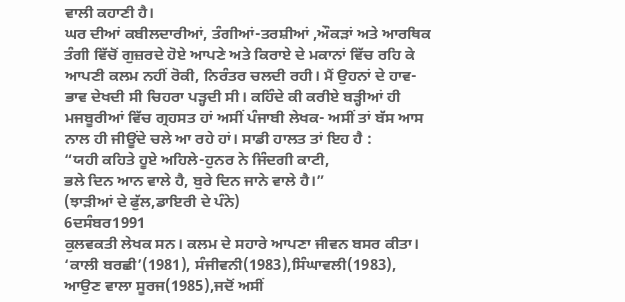ਵਾਲੀ ਕਹਾਣੀ ਹੈ।
ਘਰ ਦੀਆਂ ਕਬੀਲਦਾਰੀਆਂ, ਤੰਗੀਆਂ-ਤਰਸ਼ੀਆਂ ,ਔਕੜਾਂ ਅਤੇ ਆਰਥਿਕ ਤੰਗੀ ਵਿੱਚੋਂ ਗੁਜ਼ਰਦੇ ਹੋਏ ਆਪਣੇ ਅਤੇ ਕਿਰਾਏ ਦੇ ਮਕਾਨਾਂ ਵਿੱਚ ਰਹਿ ਕੇ ਆਪਣੀ ਕਲਮ ਨਹੀਂ ਰੋਕੀ, ਨਿਰੰਤਰ ਚਲਦੀ ਰਹੀ। ਮੈਂ ਉਹਨਾਂ ਦੇ ਹਾਵ-ਭਾਵ ਦੇਖਦੀ ਸੀ ਚਿਹਰਾ ਪੜ੍ਹਦੀ ਸੀ। ਕਹਿੰਦੇ ਕੀ ਕਰੀਏ ਬੜ੍ਹੀਆਂ ਹੀ ਮਜਬੂਰੀਆਂ ਵਿੱਚ ਗ੍ਰਹਸਤ ਹਾਂ ਅਸੀਂ ਪੰਜਾਬੀ ਲੇਖਕ- ਅਸੀਂ ਤਾਂ ਬੱਸ ਆਸ ਨਾਲ ਹੀ ਜੀਊਂਦੇ ਚਲੇ ਆ ਰਹੇ ਹਾਂ। ਸਾਡੀ ਹਾਲਤ ਤਾਂ ਇਹ ਹੈ :
“ਯਹੀ ਕਹਿਤੇ ਹੂਏ ਅਹਿਲੇ-ਹੁਨਰ ਨੇ ਜਿੰਦਗੀ ਕਾਟੀ,
ਭਲੇ ਦਿਨ ਆਨ ਵਾਲੇ ਹੈ, ਬੁਰੇ ਦਿਨ ਜਾਨੇ ਵਾਲੇ ਹੈ।”
(ਝਾੜੀਆਂ ਦੇ ਫੁੱਲ,ਡਾਇਰੀ ਦੇ ਪੰਨੇ)
6ਦਸੰਬਰ1991
ਕੁਲਵਕਤੀ ਲੇਖਕ ਸਨ। ਕਲਮ ਦੇ ਸਹਾਰੇ ਆਪਣਾ ਜੀਵਨ ਬਸਰ ਕੀਤਾ। ‘ਕਾਲੀ ਬਰਛੀ’(1981), ਸੰਜੀਵਨੀ(1983),ਸਿੰਘਾਵਲੀ(1983), ਆਉਣ ਵਾਲਾ ਸੂਰਜ(1985),ਜਦੋਂ ਅਸੀਂ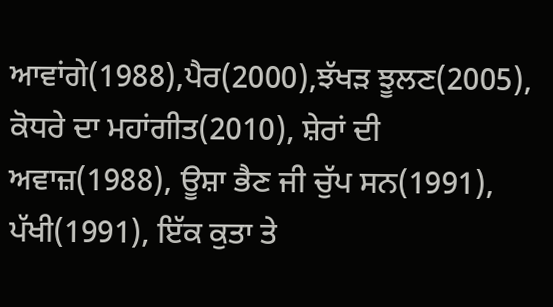ਆਵਾਂਗੇ(1988),ਪੈਰ(2000),ਝੱਖੜ ਝੂਲਣ(2005), ਕੋਧਰੇ ਦਾ ਮਹਾਂਗੀਤ(2010), ਸ਼ੇਰਾਂ ਦੀ ਅਵਾਜ਼(1988), ਊਸ਼ਾ ਭੈਣ ਜੀ ਚੁੱਪ ਸਨ(1991), ਪੱਖੀ(1991), ਇੱਕ ਕੁਤਾ ਤੇ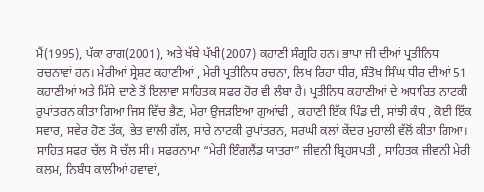ਮੈਂ(1995), ਪੱਕਾ ਰਾਗ(2001), ਅਤੇ ਖੱਬੇ ਪੱਖੀ(2007) ਕਹਾਣੀ ਸੰਗ੍ਰਹਿ ਹਨ। ਭਾਪਾ ਜੀ ਦੀਆਂ ਪ੍ਰਤੀਨਿਧ ਰਚਨਾਵਾਂ ਹਨ। ਮੇਰੀਆਂ ਸ੍ਰੇਸ਼ਟ ਕਹਾਣੀਆਂ , ਮੇਰੀ ਪ੍ਰਤੀਨਿਧ ਰਚਨਾ, ਲਿਖ ਰਿਹਾ ਧੀਰ, ਸੰਤੋਖ ਸਿੰਘ ਧੀਰ ਦੀਆਂ 51 ਕਹਾਣੀਆਂ ਅਤੇ ਮਿੱਸੇ ਦਾਣੇ ਤੋਂ ਇਲਾਵਾ ਸਾਹਿਤਕ ਸਫਰ ਹੋਰ ਵੀ ਲੰਬਾ ਹੈ। ਪ੍ਰਤੀਨਿਧ ਕਹਾਣੀਆਂ ਦੇ ਅਧਾਰਿਤ ਨਾਟਕੀ ਰੁਪਾਂਤਰਨ ਕੀਤਾ ਗਿਆ ਜਿਸ ਵਿੱਚ ਭੈਣ, ਮੇਰਾ ਉਜੜਇਆ ਗੁਆਂਢੀ , ਕਹਾਣੀ ਇੱਕ ਪਿੰਡ ਦੀ, ਸਾਂਝੀ ਕੰਧ , ਕੋਈ ਇੱਕ ਸਵਾਰ, ਸਵੇਰ ਹੋਣ ਤੱਕ, ਭੇਤ ਵਾਲੀ ਗੱਲ, ਸਾਰੇ ਨਾਟਕੀ ਰੁਪਾਂਤਰਨ, ਸਰਘੀ ਕਲਾਂ ਕੇਂਦਰ ਮੁਹਾਲੀ ਵੱਲੋਂ ਕੀਤਾ ਗਿਆ। ਸਾਹਿਤ ਸਫਰ ਚੱਲ ਸੋ ਚੱਲ ਸੀ। ਸਫਰਨਾਮਾ “ਮੇਰੀ ਇੰਗਲੈਂਡ ਯਾਤਰਾ” ਜੀਵਨੀ ਬ੍ਰਿਹਸਪਤੀ , ਸਾਹਿਤਕ ਜੀਵਨੀ ਮੇਰੀ ਕਲਮ, ਨਿਬੰਧ ਕਾਲੀਆਂ ਹਵਾਵਾਂ,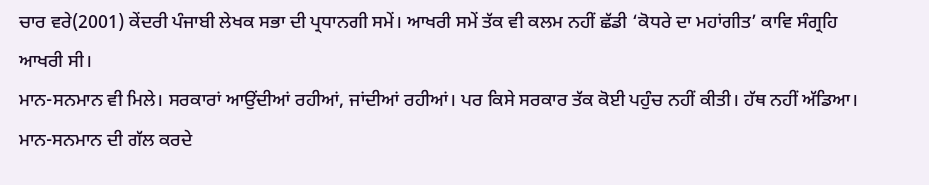ਚਾਰ ਵਰੇ(2001) ਕੇਂਦਰੀ ਪੰਜਾਬੀ ਲੇਖਕ ਸਭਾ ਦੀ ਪ੍ਰਧਾਨਗੀ ਸਮੇਂ। ਆਖਰੀ ਸਮੇਂ ਤੱਕ ਵੀ ਕਲਮ ਨਹੀਂ ਛੱਡੀ ‘ਕੋਧਰੇ ਦਾ ਮਹਾਂਗੀਤ’ ਕਾਵਿ ਸੰਗ੍ਰਹਿ ਆਖਰੀ ਸੀ।
ਮਾਨ-ਸਨਮਾਨ ਵੀ ਮਿਲੇ। ਸਰਕਾਰਾਂ ਆਉਂਦੀਆਂ ਰਹੀਆਂ, ਜਾਂਦੀਆਂ ਰਹੀਆਂ। ਪਰ ਕਿਸੇ ਸਰਕਾਰ ਤੱਕ ਕੋਈ ਪਹੁੰਚ ਨਹੀਂ ਕੀਤੀ। ਹੱਥ ਨਹੀਂ ਅੱਡਿਆ। ਮਾਨ-ਸਨਮਾਨ ਦੀ ਗੱਲ ਕਰਦੇ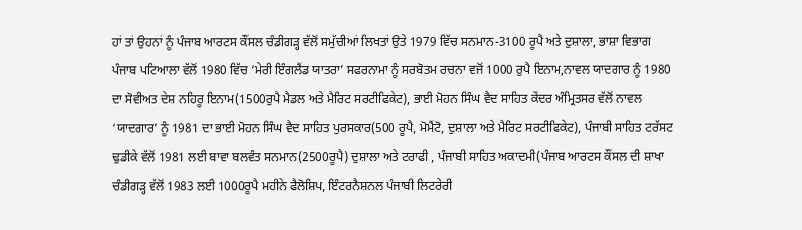ਹਾਂ ਤਾਂ ਉਹਨਾਂ ਨੂੰ ਪੰਜਾਬ ਆਰਟਸ ਕੌਂਸਲ ਚੰਡੀਗੜ੍ਹ ਵੱਲੋਂ ਸਮੁੱਚੀਆਂ ਲਿਖਤਾਂ ਉਤੇ 1979 ਵਿੱਚ ਸਨਮਾਨ-3100 ਰੂਪੈ ਅਤੇ ਦੁਸ਼ਾਲਾ, ਭਾਸ਼ਾ ਵਿਭਾਗ ਪੰਜਾਬ ਪਟਿਆਲਾ ਵੱਲੋਂ 1980 ਵਿੱਚ ‘ਮੇਰੀ ਇੰਗਲੈਂਡ ਯਾਤਰਾ’ ਸਫਰਨਾਮਾ ਨੂੰ ਸਰਬੋਤਮ ਰਚਨਾ ਵਜੋਂ 1000 ਰੁਪੈ ਇਨਾਮ,ਨਾਵਲ ਯਾਦਗਾਰ ਨੂੰ 1980 ਦਾ ਸੋਵੀਅਤ ਦੇਸ਼ ਨਹਿਰੂ ਇਨਾਮ(1500ਰੁਪੈ ਮੈਡਲ ਅਤੇ ਮੈਰਿਟ ਸਰਟੀਫਿਕੇਟ), ਭਾਈ ਮੋਹਨ ਸਿੰਘ ਵੈਦ ਸਾਹਿਤ ਕੇਂਦਰ ਅੰਮ੍ਰਿਤਸਰ ਵੱਲੋਂ ਨਾਵਲ ‘ਯਾਦਗਾਰ’ ਨੂੰ 1981 ਦਾ ਭਾਈ ਮੋਹਨ ਸਿੰਘ ਵੈਦ ਸਾਹਿਤ ਪੁਰਸਕਾਰ(500 ਰੂਪੈ, ਮੋਮੈਂਟੋ, ਦੁਸ਼ਾਲਾ ਅਤੇ ਮੈਰਿਟ ਸਰਟੀਫਿਕੇਟ), ਪੰਜਾਬੀ ਸਾਹਿਤ ਟਰੱਸਟ ਢੁਡੀਕੇ ਵੱਲੋਂ 1981 ਲਈ ਬਾਵਾ ਬਲਵੰਤ ਸਨਮਾਨ(2500ਰੂਪੈ) ਦੁਸ਼ਾਲਾ ਅਤੇ ਟਰਾਫੀ , ਪੰਜਾਬੀ ਸਾਹਿਤ ਅਕਾਦਮੀ(ਪੰਜਾਬ ਆਰਟਸ ਕੌਂਸਲ ਦੀ ਸ਼ਾਖਾ ਚੰਡੀਗੜ੍ਹ ਵੱਲੋਂ 1983 ਲਈ 1000ਰੂਪੈ ਮਹੀਨੇ ਫੈਲੋਸ਼ਿਪ, ਇੰਟਰਨੈਸ਼ਨਲ ਪੰਜਾਬੀ ਲਿਟਰੇਰੀ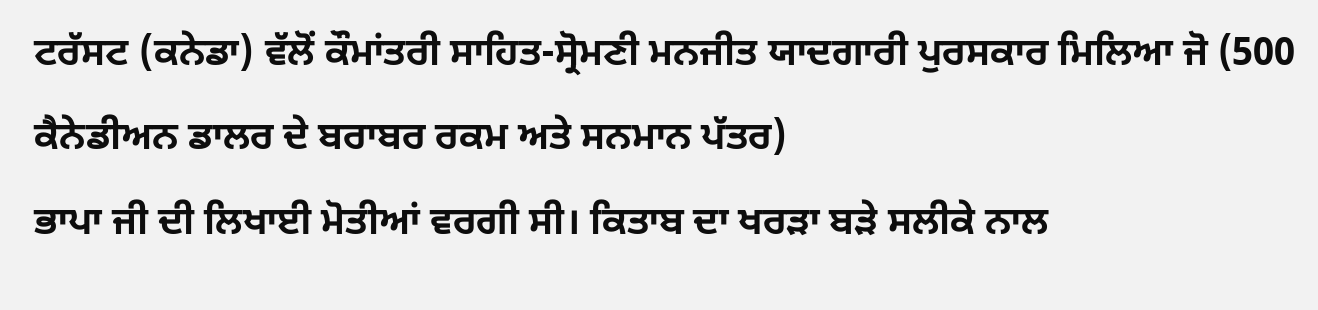ਟਰੱਸਟ (ਕਨੇਡਾ) ਵੱਲੋਂ ਕੌਮਾਂਤਰੀ ਸਾਹਿਤ-ਸ੍ਰੋਮਣੀ ਮਨਜੀਤ ਯਾਦਗਾਰੀ ਪੁਰਸਕਾਰ ਮਿਲਿਆ ਜੋ (500 ਕੈਨੇਡੀਅਨ ਡਾਲਰ ਦੇ ਬਰਾਬਰ ਰਕਮ ਅਤੇ ਸਨਮਾਨ ਪੱਤਰ)
ਭਾਪਾ ਜੀ ਦੀ ਲਿਖਾਈ ਮੋਤੀਆਂ ਵਰਗੀ ਸੀ। ਕਿਤਾਬ ਦਾ ਖਰੜਾ ਬੜੇ ਸਲੀਕੇ ਨਾਲ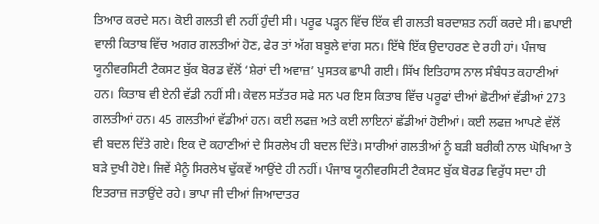ਤਿਆਰ ਕਰਦੇ ਸਨ। ਕੋਈ ਗਲਤੀ ਵੀ ਨਹੀਂ ਹੁੰਦੀ ਸੀ। ਪਰੂਫ ਪੜ੍ਹਨ ਵਿੱਚ ਇੱਕ ਵੀ ਗਲਤੀ ਬਰਦਾਸ਼ਤ ਨਹੀਂ ਕਰਦੇ ਸੀ। ਛਪਾਈ ਵਾਲੀ ਕਿਤਾਬ ਵਿੱਚ ਅਗਰ ਗਲਤੀਆਂ ਹੋਣ, ਫੇਰ ਤਾਂ ਅੱਗ ਬਬੂਲੇ ਵਾਂਗ ਸਨ। ਇੱਥੇ ਇੱਕ ਉਦਾਹਰਣ ਦੇ ਰਹੀ ਹਾਂ। ਪੰਜਾਬ ਯੂਨੀਵਰਸਿਟੀ ਟੈਕਸਟ ਬੁੱਕ ਬੋਰਡ ਵੱਲੋਂ ‘ਸ਼ੇਰਾਂ ਦੀ ਅਵਾਜ਼’ ਪੁਸਤਕ ਛਾਪੀ ਗਈ। ਸਿੱਖ ਇਤਿਹਾਸ ਨਾਲ ਸੰਬੰਧਤ ਕਹਾਣੀਆਂ ਹਨ। ਕਿਤਾਬ ਵੀ ਏਨੀ ਵੱਡੀ ਨਹੀਂ ਸੀ। ਕੇਵਲ ਸਤੱਤਰ ਸਫੇ ਸਨ ਪਰ ਇਸ ਕਿਤਾਬ ਵਿੱਚ ਪਰੂਫਾਂ ਦੀਆਂ ਛੋਟੀਆਂ ਵੱਡੀਆਂ 273 ਗਲਤੀਆਂ ਹਨ। 45 ਗਲਤੀਆਂ ਵੱਡੀਆਂ ਹਨ। ਕਈ ਲਫਜ਼ ਅਤੇ ਕਈ ਲਾਇਨਾਂ ਛੱਡੀਆਂ ਹੋਈਆਂ। ਕਈ ਲਫਜ਼ ਆਪਣੇ ਵੱਲੋਂ ਵੀ ਬਦਲ ਦਿੱਤੇ ਗਏ। ਇਕ ਦੋ ਕਹਾਣੀਆਂ ਦੇ ਸਿਰਲੇਖ ਹੀ ਬਦਲ ਦਿੱਤੇ। ਸਾਰੀਆਂ ਗਲਤੀਆਂ ਨੂੰ ਬੜੀ ਬਰੀਕੀ ਨਾਲ ਘੋਖਿਆ ਤੇ ਬੜੇ ਦੁਖੀ ਹੋਏ। ਜਿਵੇਂ ਮੈਨੂੰ ਸਿਰਲੇਖ ਢੁੱਕਵੇਂ ਆਉਂਦੇ ਹੀ ਨਹੀਂ। ਪੰਜਾਬ ਯੂਨੀਵਰਸਿਟੀ ਟੈਕਸਟ ਬੁੱਕ ਬੋਰਡ ਵਿਰੁੱਧ ਸਦਾ ਹੀ ਇਤਰਾਜ਼ ਜਤਾਉਂਦੇ ਰਹੇ। ਭਾਪਾ ਜੀ ਦੀਆਂ ਜਿਆਦਾਤਰ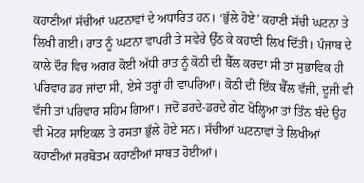ਕਹਾਣੀਆਂ ਸੱਚੀਆਂ ਘਟਨਾਵਾਂ ਦੇ ਅਧਾਰਿਤ ਹਨ। ‘ਭੁੱਲੇ ਹੋਏ’ ਕਹਾਣੀ ਸੱਚੀ ਘਟਨਾ ਤੇ ਲਿਖੀ ਗਈ। ਰਾਤ ਨੂੰ ਘਟਨਾ ਵਾਪਰੀ ਤੇ ਸਵੇਰੇ ਉੱਠ ਕੇ ਕਹਾਣੀ ਲਿਖ ਦਿੱਤੀ। ਪੰਜਾਬ ਦੇ ਕਾਲੇ ਦੌਰ ਵਿਚ ਅਗਰ ਕੋਈ ਅੱਧੀ ਰਾਤ ਨੂੰ ਕੋਠੀ ਦੀ ਬੈੱਲ ਕਰਦਾ ਸੀ ਤਾਂ ਸੁਭਾਵਿਕ ਹੀ ਪਰਿਵਾਰ ਡਰ ਜਾਂਦਾ ਸੀ, ਏਸੇ ਤਰ੍ਹਾਂ ਹੀ ਵਾਪਰਿਆ। ਕੋਠੀ ਦੀ ਇੱਕ ਬੈੱਲ ਵੱਜੀ, ਦੂਜੀ ਵੀ ਵੱਜੀ ਤਾਂ ਪਰਿਵਾਰ ਸਹਿਮ ਗਿਆ। ਜਦੋਂ ਡਰਦੇ-ਡਰਦੇ ਗੇਟ ਖੋਲ੍ਹਿਆ ਤਾਂ ਤਿੰਨ ਬੰਦੇ ਉਹ ਵੀ ਮੋਟਰ ਸਾਇਕਲ ਤੇ ਰਸਤਾ ਭੁੱਲੇ ਹੋਏ ਸਨ। ਸੱਚੀਆਂ ਘਟਨਾਵਾਂ ਤੇ ਲਿਖੀਆਂ ਕਹਾਣੀਆਂ ਸਰਬੋਤਮ ਕਹਾਣੀਆਂ ਸਾਬਤ ਹੋਈਆਂ।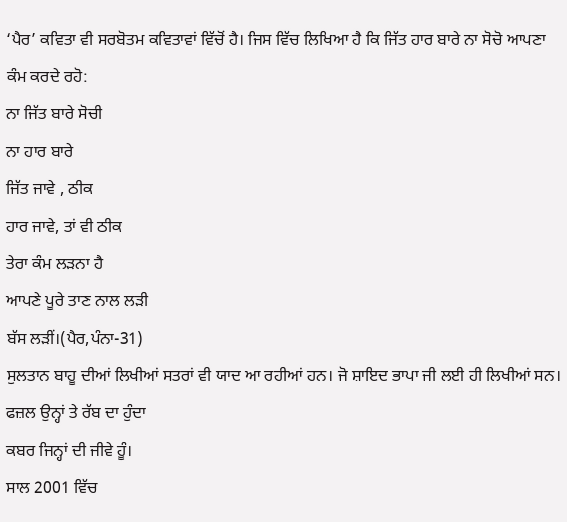‘ਪੈਰ’ ਕਵਿਤਾ ਵੀ ਸਰਬੋਤਮ ਕਵਿਤਾਵਾਂ ਵਿੱਚੋਂ ਹੈ। ਜਿਸ ਵਿੱਚ ਲਿਖਿਆ ਹੈ ਕਿ ਜਿੱਤ ਹਾਰ ਬਾਰੇ ਨਾ ਸੋਚੋ ਆਪਣਾ ਕੰਮ ਕਰਦੇ ਰਹੋ:
ਨਾ ਜਿੱਤ ਬਾਰੇ ਸੋਚੀ
ਨਾ ਹਾਰ ਬਾਰੇ
ਜਿੱਤ ਜਾਵੇ , ਠੀਕ
ਹਾਰ ਜਾਵੇ, ਤਾਂ ਵੀ ਠੀਕ
ਤੇਰਾ ਕੰਮ ਲੜਨਾ ਹੈ
ਆਪਣੇ ਪੂਰੇ ਤਾਣ ਨਾਲ ਲੜੀ
ਬੱਸ ਲੜੀਂ।(ਪੈਰ,ਪੰਨਾ-31)
ਸੁਲਤਾਨ ਬਾਹੂ ਦੀਆਂ ਲਿਖੀਆਂ ਸਤਰਾਂ ਵੀ ਯਾਦ ਆ ਰਹੀਆਂ ਹਨ। ਜੋ ਸ਼ਾਇਦ ਭਾਪਾ ਜੀ ਲਈ ਹੀ ਲਿਖੀਆਂ ਸਨ।
ਫਜ਼ਲ ਉਨ੍ਹਾਂ ਤੇ ਰੱਬ ਦਾ ਹੁੰਦਾ
ਕਬਰ ਜਿਨ੍ਹਾਂ ਦੀ ਜੀਵੇ ਹੂੰ।
ਸਾਲ 2001 ਵਿੱਚ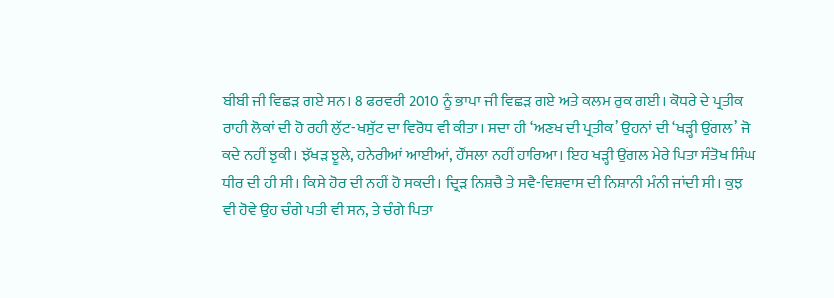ਬੀਬੀ ਜੀ ਵਿਛੜ ਗਏ ਸਨ। 8 ਫਰਵਰੀ 2010 ਨੂੰ ਭਾਪਾ ਜੀ ਵਿਛੜ ਗਏ ਅਤੇ ਕਲਮ ਰੁਕ ਗਈ। ਕੋਧਰੇ ਦੇ ਪ੍ਰਤੀਕ ਰਾਹੀ ਲੋਕਾਂ ਦੀ ਹੋ ਰਹੀ ਲੁੱਟ-ਖਸੁੱਟ ਦਾ ਵਿਰੋਧ ਵੀ ਕੀਤਾ। ਸਦਾ ਹੀ ‘ਅਣਖ ਦੀ ਪ੍ਰਤੀਕ’ ਉਹਨਾਂ ਦੀ ‘ਖੜ੍ਹੀ ਉਂਗਲ’ ਜੋ ਕਦੇ ਨਹੀਂ ਝੁਕੀ। ਝੱਖੜ ਝੂਲੇ, ਹਨੇਰੀਆਂ ਆਈਆਂ, ਹੌਂਸਲਾ ਨਹੀਂ ਹਾਰਿਆ। ਇਹ ਖੜ੍ਹੀ ਉਂਗਲ ਮੇਰੇ ਪਿਤਾ ਸੰਤੋਖ ਸਿੰਘ ਧੀਰ ਦੀ ਹੀ ਸੀ। ਕਿਸੇ ਹੋਰ ਦੀ ਨਹੀਂ ਹੋ ਸਕਦੀ। ਦ੍ਰਿੜ ਨਿਸ਼ਚੈ ਤੇ ਸਵੈ-ਵਿਸ਼ਵਾਸ ਦੀ ਨਿਸ਼ਾਨੀ ਮੰਨੀ ਜਾਂਦੀ ਸੀ। ਕੁਝ ਵੀ ਹੋਵੇ ਉਹ ਚੰਗੇ ਪਤੀ ਵੀ ਸਨ, ਤੇ ਚੰਗੇ ਪਿਤਾ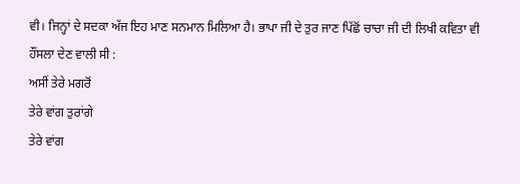ਵੀ। ਜਿਨ੍ਹਾਂ ਦੇ ਸਦਕਾ ਅੱਜ ਇਹ ਮਾਣ ਸਨਮਾਨ ਮਿਲਿਆ ਹੈ। ਭਾਪਾ ਜੀ ਦੇ ਤੁਰ ਜਾਣ ਪਿੱਛੋਂ ਚਾਚਾ ਜੀ ਦੀ ਲਿਖੀ ਕਵਿਤਾ ਵੀ ਹੌਂਸਲਾ ਦੇਣ ਵਾਲੀ ਸੀ :
ਅਸੀਂ ਤੇਰੇ ਮਗਰੋਂ
ਤੇਰੇ ਵਾਂਗ ਤੁਰਾਂਗੇ
ਤੇਰੇ ਵਾਂਗ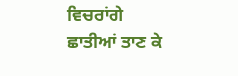ਵਿਚਰਾਂਗੇ
ਛਾਤੀਆਂ ਤਾਣ ਕੇ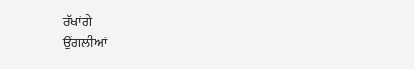ਰੱਖਾਂਗੇ
ਉਂਗਲੀਆਂ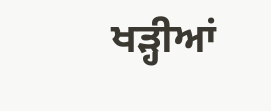ਖੜ੍ਹੀਆਂ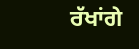ਰੱਖਾਂਗੇ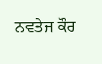ਨਵਤੇਜ ਕੌਰ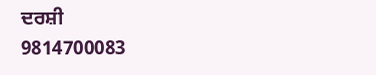ਦਰਸ਼ੀ
9814700083